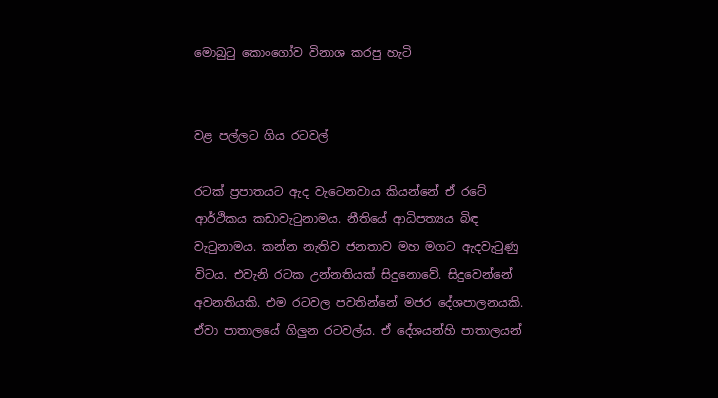මොබුටු කොංගෝව විනාශ කරපු හැටි


වළ පල්ලට ගිය රටවල්

රටක් ප්‍රපාතයට ඇද වැටෙනවාය කියන්නේ ඒ රටේ ආර්ථිකය කඩාවැටුනාමය. නීතියේ ආධිපත්‍යය බිඳ වැටුනාමය. කන්න නැතිව ජනතාව මහ මගට ඇදවැටුණු විටය. එවැනි රටක උන්නතියක් සිදුනොවේ. සිදුවෙන්නේ අවනතියකි. එම රටවල පවතින්නේ මජර දේශපාලනයකි. ඒවා පාතාලයේ ගිලුන රටවල්ය. ඒ දේශයන්හි පාතාලයන්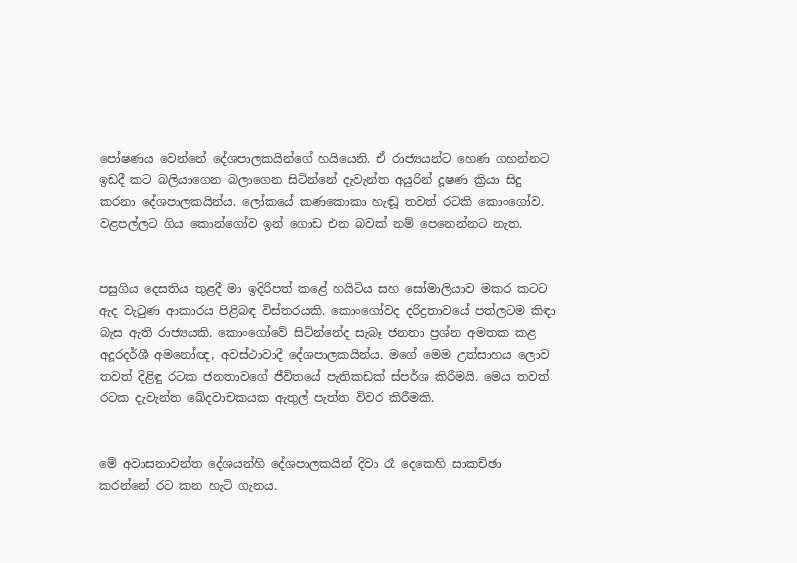පෝෂණය වෙන්නේ දේශපාලකයින්ගේ හයියෙනි. ඒ රාජ්‍යයන්ට හෙණ ගහන්නට ඉඩදී කට බලියාගෙන බලාගෙන සිටින්නේ දැවැන්ත අයුරින් දූෂණ ක්‍රියා සිදු කරනා දේශපාලකයින්ය. ලෝකයේ කණකොකා හැඬූ තවත් රටකි කොංගෝව. වළපල්ලට ගිය කොන්ගෝව ඉන් ගොඩ එන බවක් නම් පෙනෙන්නට නැත.


පසුගිය දෙසතිය තුළදී මා ඉදිරිපත් කළේ හයිටිය සහ සෝමාලියාව මකර කටට ඇද වැටුණ ආකාරය පිළිබඳ විස්තරයකි. කොංගෝවද දරිද්‍රතාවයේ පත්ලටම කිඳා බැස ඇති රාජ්‍යයකි. කොංගෝවේ සිටින්නේද සැබෑ ජනතා ප්‍රශ්න අමතක කළ අදූරදර්ශී අමනෝඥ, අවස්ථාවාදී දේශපාලකයින්ය. මගේ මෙම උත්සාහය ලොව තවත් දිළිඳු රටක ජනතාවගේ ජීවිතයේ පැතිකඩක් ස්පර්ශ කිරීමයි. මෙය තවත් රටක දැවැන්ත ඛේදවාචකයක ඇතුල් පැත්ත විවර කිරීමකි.


මේ අවාසනාවන්ත දේශයන්හි දේශපාලකයින් දිවා රෑ දෙකෙහි සාකච්ඡා කරන්නේ රට කන හැටි ගැනය.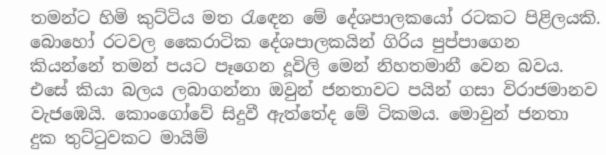තමන්ට හිමි කුට්ටිය මත රැඳෙන මේ දේශපාලකයෝ රටකට පිළිලයකි. බොහෝ රටවල කෛරාටික දේශපාලකයින් ගිරිය පුප්පාගෙන කියන්නේ තමන් පයට පෑගෙන දූවිලි මෙන් නිහතමානී වෙන බවය. එසේ කියා බලය ලබාගන්නා ඔවුන් ජනතාවට පයින් ගසා විරාජමානව වැජඹෙයි. කොංගෝවේ සිදුවී ඇත්තේද මේ ටිකමය. මොවුන් ජනතා දුක තුට්ටුවකට මායිම්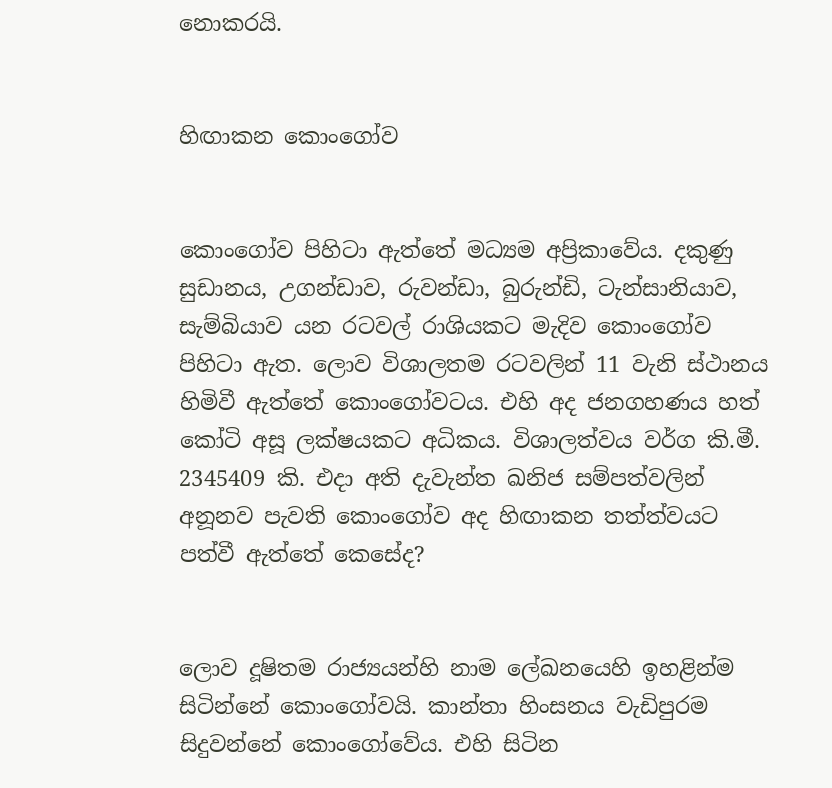නොකරයි.


හිඟාකන කොංගෝව


කොංගෝව පිහිටා ඇත්තේ මධ්‍යම අප්‍රිකාවේය. දකුණු සුඩානය, උගන්ඩාව, රුවන්ඩා, බුරුන්ඩි, ටැන්සානියාව, සැම්බියාව යන රටවල් රාශියකට මැදිව කොංගෝව පිහිටා ඇත. ලොව විශාලතම රටවලින් 11 වැනි ස්ථානය හිමිවී ඇත්තේ කොංගෝවටය. එහි අද ජනගහණය හත් කෝටි අසූ ලක්ෂයකට අධිකය. විශාලත්වය වර්ග කි.මී. 2345409 කි. එදා අති දැවැන්ත ඛනිජ සම්පත්වලින් අනූනව පැවති කොංගෝව අද හිඟාකන තත්ත්වයට පත්වී ඇත්තේ කෙසේද?


ලොව දූෂිතම රාජ්‍යයන්හි නාම ලේඛනයෙහි ඉහළින්ම සිටින්නේ කොංගෝවයි. කාන්තා හිංසනය වැඩිපුරම සිදුවන්නේ කොංගෝවේය. එහි සිටින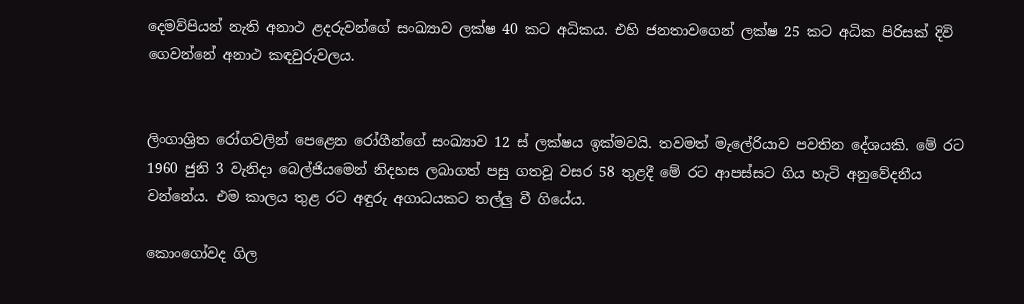දෙමව්පියන් නැති අනාථ ළදරුවන්ගේ සංඛ්‍යාව ලක්ෂ 40 කට අධිකය. එහි ජනතාවගෙන් ලක්ෂ 25 කට අධික පිරිසක් දිවි ගෙවන්නේ අනාථ කඳවුරුවලය.


ලිංගාශ්‍රිත රෝගවලින් පෙළෙන රෝගීන්ගේ සංඛ්‍යාව 12 ස් ලක්ෂය ඉක්මවයි. තවමත් මැලේරියාව පවතින දේශයකි. මේ රට 1960 ජුනි 3 වැනිදා බෙල්ජියමෙන් නිදහස ලබාගත් පසු ගතවූ වසර 58 තුළදී මේ රට ආපස්සට ගිය හැටි අනුවේදනීය වන්නේය. එම කාලය තුළ රට අඳුරු අගාධයකට තල්ලු වී ගියේය.

කොංගෝවද ගිල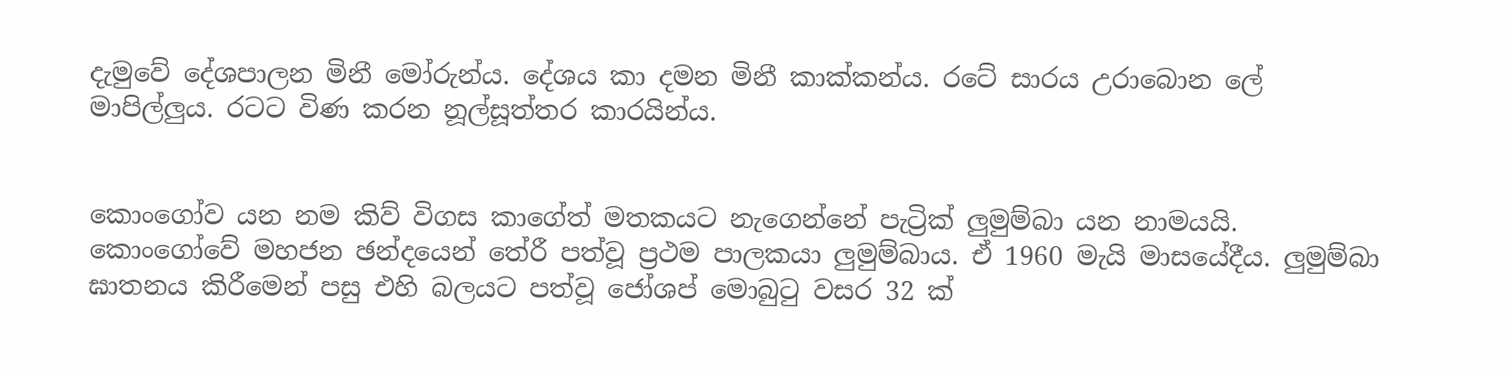දැමුවේ දේශපාලන මිනී මෝරුන්ය. දේශය කා දමන මිනී කාක්කන්ය. රටේ සාරය උරාබොන ලේ මාපිල්ලුය. රටට විණ කරන නූල්සූත්තර කාරයින්ය.


කොංගෝව යන නම කිව් විගස කාගේත් මතකයට නැගෙන්නේ පැට්‍රික් ලුමුම්බා යන නාමයයි. කොංගෝවේ මහජන ඡන්දයෙන් තේරී පත්වූ ප්‍රථම පාලකයා ලුමුම්බාය. ඒ 1960 මැයි මාසයේදීය. ලුමුම්බා ඝාතනය කිරීමෙන් පසු එහි බලයට පත්වූ ජෝශප් මොබුටු වසර 32 ක්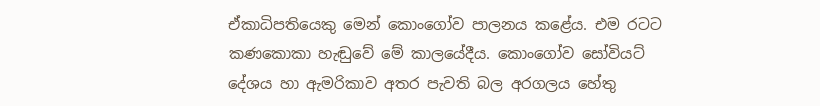ඒකාධිපතියෙකු මෙන් කොංගෝව පාලනය කළේය. එම රටට කණකොකා හැඬුවේ මේ කාලයේදීය. කොංගෝව සෝවියට් දේශය හා ඇමරිකාව අතර පැවති බල අරගලය හේතු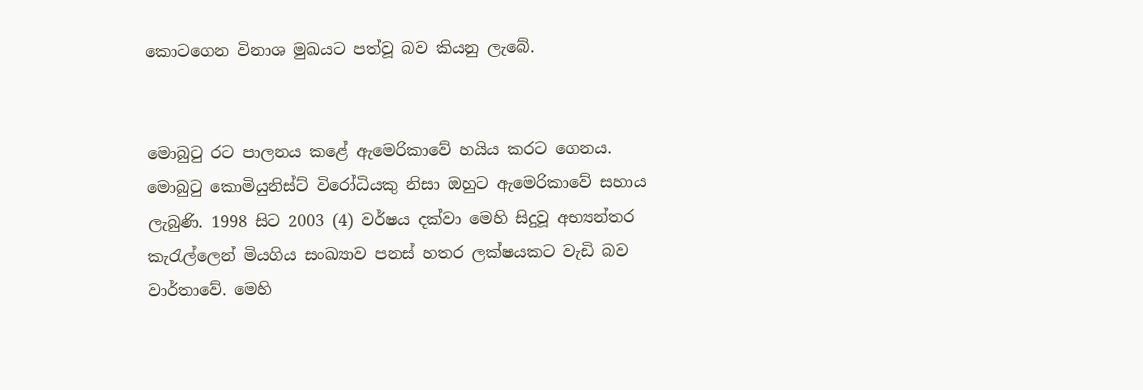කොටගෙන විනාශ මුඛයට පත්වූ බව කියනු ලැබේ.


මොබුටු රට පාලනය කළේ ඇමෙරිකාවේ හයිය කරට ගෙනය. මොබුටු කොමියුනිස්ට් විරෝධියකු නිසා ඔහුට ඇමෙරිකාවේ සහාය ලැබුණි. 1998 සිට 2003 (4) වර්ෂය දක්වා මෙහි සිදුවූ අභ්‍යන්තර කැරැල්ලෙන් මියගිය සංඛ්‍යාව පනස් හතර ලක්ෂයකට වැඩි බව වාර්තාවේ. මෙහි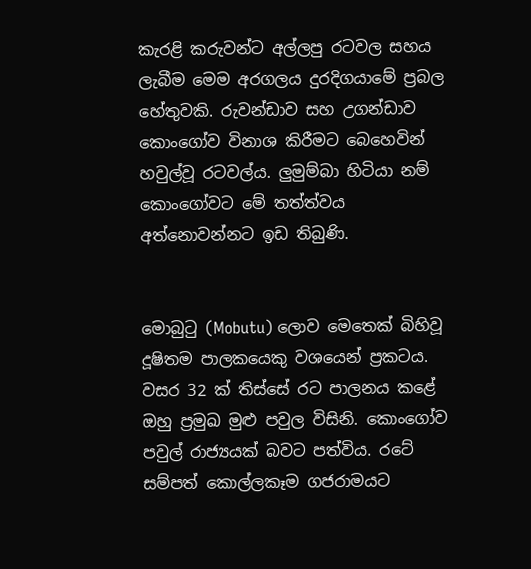කැරළි කරුවන්ට අල්ලපු රටවල සහය ලැබීම මෙම අරගලය දුරදිගයාමේ ප්‍රබල හේතුවකි. රුවන්ඩාව සහ උගන්ඩාව කොංගෝව විනාශ කිරීමට බෙහෙවින් හවුල්වූ රටවල්ය. ලුමුම්බා හිටියා නම් කොංගෝවට මේ තත්ත්වය අත්නොවන්නට ඉඩ තිබුණි.


මොබුටු (Mobutu) ලොව මෙතෙක් බිහිවූ දූෂිතම පාලකයෙකු වශයෙන් ප්‍රකටය. වසර 32 ක් තිස්සේ රට පාලනය කළේ ඔහු ප්‍රමුඛ මුළු පවුල විසිනි. කොංගෝව පවුල් රාජ්‍යයක් බවට පත්විය. රටේ සම්පත් කොල්ලකෑම ගජරාමයට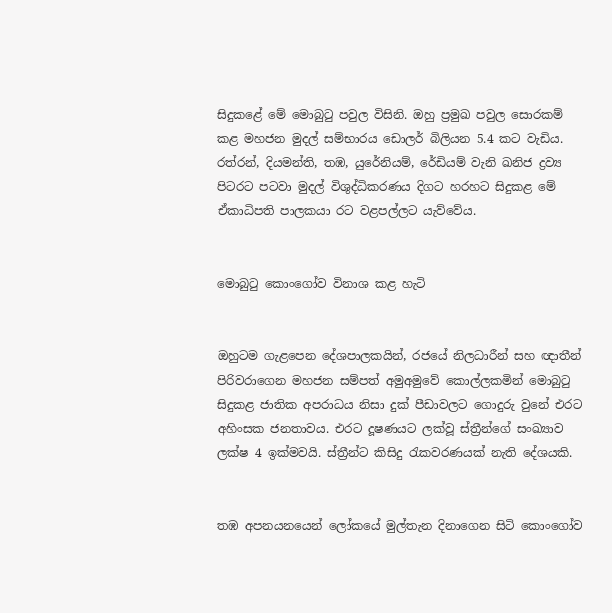සිදුකළේ මේ මොබුටු පවුල විසිනි. ඔහු ප්‍රමුඛ පවුල සොරකම් කළ මහජන මුදල් සම්භාරය ඩොලර් බිලියන 5.4 කට වැඩිය. රත්රන්, දියමන්ති, තඹ, යුරේනියම්, රේඩියම් වැනි ඛනිජ ද්‍රව්‍ය පිටරට පටවා මුදල් විශුද්ධිකරණය දිගට හරහට සිදුකළ මේ ඒකාධිපති පාලකයා රට වළපල්ලට යැව්වේය.


මොබුටු කොංගෝව විනාශ කළ හැටි


ඔහුටම ගැළපෙන දේශපාලකයින්, රජයේ නිලධාරීන් සහ ඥාතීන් පිරිවරාගෙන මහජන සම්පත් අමුඅමුවේ කොල්ලකමින් මොබුටු සිදුකළ ජාතික අපරාධය නිසා දුක් පීඩාවලට ගොදුරු වුනේ එරට අහිංසක ජනතාවය. එරට දූෂණයට ලක්වූ ස්ත්‍රීන්ගේ සංඛ්‍යාව ලක්ෂ 4 ඉක්මවයි. ස්ත්‍රීන්ට කිසිදු රැකවරණයක් නැති දේශයකි.


තඹ අපනයනයෙන් ලෝකයේ මුල්තැන දිනාගෙන සිටි කොංගෝව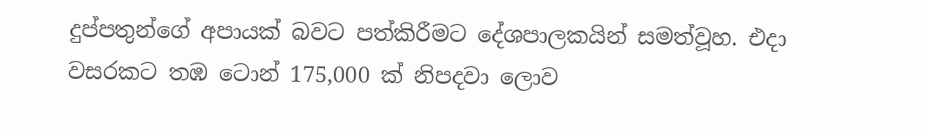දුප්පතුන්ගේ අපායක් බවට පත්කිරීමට දේශපාලකයින් සමත්වූහ. එදා වසරකට තඹ ටොන් 175,000 ක් නිපදවා ලොව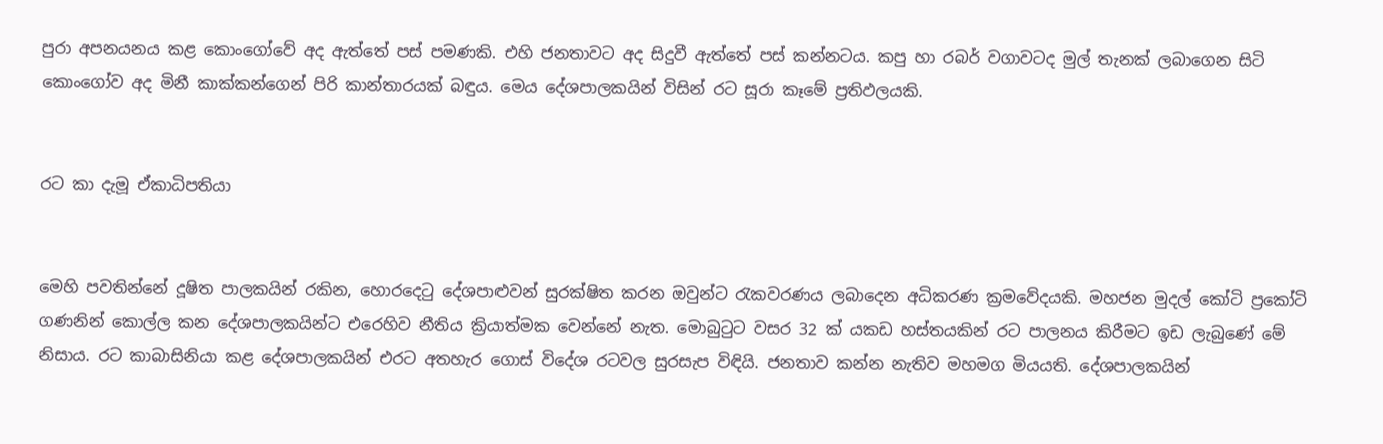පුරා අපනයනය කළ කොංගෝවේ අද ඇත්තේ පස් පමණකි. එහි ජනතාවට අද සිදුවී ඇත්තේ පස් කන්නටය. කපු හා රබර් වගාවටද මුල් තැනක් ලබාගෙන සිටි කොංගෝව අද මිනී කාක්කන්ගෙන් පිරි කාන්තාරයක් බඳුය. මෙය දේශපාලකයින් විසින් රට සූරා කෑමේ ප්‍රතිඵලයකි.


රට කා දැමූ ඒකාධිපතියා


මෙහි පවතින්නේ දූෂිත පාලකයින් රකින, හොරදෙටු දේශපාළුවන් සුරක්ෂිත කරන ඔවුන්ට රැකවරණය ලබාදෙන අධිකරණ ක්‍රමවේදයකි. මහජන මුදල් කෝටි ප්‍රකෝටි ගණනින් කොල්ල කන දේශපාලකයින්ට එරෙහිව නීතිය ක්‍රියාත්මක වෙන්නේ නැත. මොබුටුට වසර 32 ක් යකඩ හස්තයකින් රට පාලනය කිරීමට ඉඩ ලැබුණේ මේ නිසාය. රට කාබාසිනියා කළ දේශපාලකයින් එරට අතහැර ගොස් විදේශ රටවල සුරසැප විඳියි. ජනතාව කන්න නැතිව මහමග මියයති. දේශපාලකයින්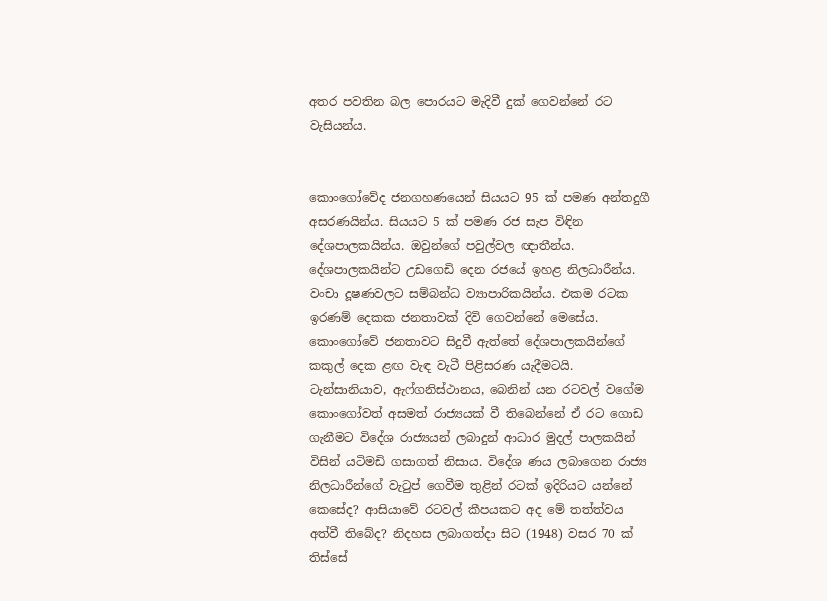අතර පවතින බල පොරයට මැදිවී දුක් ගෙවන්නේ රට වැසියන්ය.


කොංගෝවේද ජනගහණයෙන් සියයට 95 ක් පමණ අන්තදුගී අසරණයින්ය. සියයට 5 ක් පමණ රජ සැප විඳින දේශපාලකයින්ය. ඔවුන්ගේ පවුල්වල ඥාතීන්ය. දේශපාලකයින්ට උඩගෙඩි දෙන රජයේ ඉහළ නිලධාරීන්ය. වංචා දූෂණවලට සම්බන්ධ ව්‍යාපාරිකයින්ය. එකම රටක ඉරණම් දෙකක ජනතාවක් දිවි ගෙවන්නේ මෙසේය. කොංගෝවේ ජනතාවට සිදුවී ඇත්තේ දේශපාලකයින්ගේ කකුල් දෙක ළඟ වැඳ වැටී පිළිසරණ යැදීමටයි.
ටැන්සානියාව, ඇෆ්ගනිස්ථානය, බෙනින් යන රටවල් වගේම කොංගෝවත් අසමත් රාජ්‍යයක් වී තිබෙන්නේ ඒ රට ගොඩ ගැනීමට විදේශ රාජ්‍යයන් ලබාදුන් ආධාර මුදල් පාලකයින් විසින් යටිමඩි ගසාගත් නිසාය. විදේශ ණය ලබාගෙන රාජ්‍ය නිලධාරීන්ගේ වැටුප් ගෙවීම තුළින් රටක් ඉදිරියට යන්නේ කෙසේද? ආසියාවේ රටවල් කීපයකට අද මේ තත්ත්වය අත්වී තිබේද? නිදහස ලබාගත්දා සිට (1948) වසර 70 ක් තිස්සේ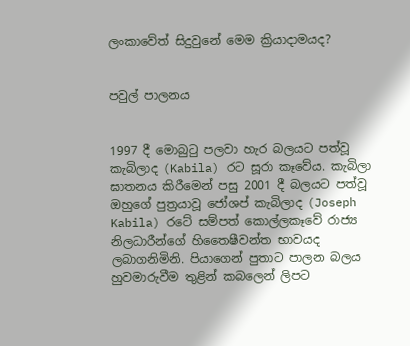ලංකාවේත් සිදුවුනේ මෙම ක්‍රියාදාමයද?


පවුල් පාලනය


1997 දී මොබුටු පලවා හැර බලයට පත්වූ කැබිලාද (Kabila) රට සූරා කෑවේය. කැබිලා ඝාතනය කිරීමෙන් පසු 2001 දී බලයට පත්වූ ඔහුගේ පුත්‍රයාවූ ජෝශප් කැබිලාද (Joseph Kabila) රටේ සම්පත් කොල්ලකෑවේ රාජ්‍ය නිලධාරීන්ගේ හිතෛෂීවන්ත භාවයද ලබාගනිමිනි. පියාගෙන් පුතාට පාලන බලය හුවමාරුවීම තුළින් කබලෙන් ලිපට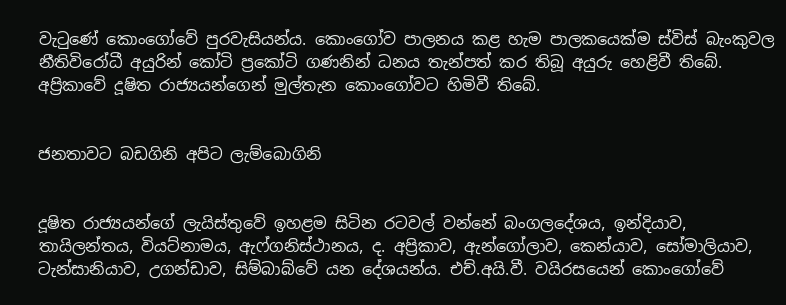වැටුණේ කොංගෝවේ පුරවැසියන්ය. කොංගෝව පාලනය කළ හැම පාලකයෙක්ම ස්විස් බැංකුවල නීතිවිරෝධී අයුරින් කෝටි ප්‍රකෝටි ගණනින් ධනය තැන්පත් කර තිබූ අයුරු හෙළිවී තිබේ. අප්‍රිකාවේ දූෂිත රාජ්‍යයන්ගෙන් මුල්තැන කොංගෝවට හිමිවී තිබේ.


ජනතාවට බඩගිනි අපිට ලැම්බොගිනි


දූෂිත රාජ්‍යයන්ගේ ලැයිස්තුවේ ඉහළම සිටින රටවල් වන්නේ බංගලදේශය, ඉන්දියාව, තායිලන්තය, වියට්නාමය, ඇෆ්ගනිස්ථානය, ද. අප්‍රිකාව, ඇන්ගෝලාව, කෙන්යාව, සෝමාලියාව, ටැන්සානියාව, උගන්ඩාව, සිම්බාබ්වේ යන දේශයන්ය. එච්.අයි.වී. වයිරසයෙන් කොංගෝවේ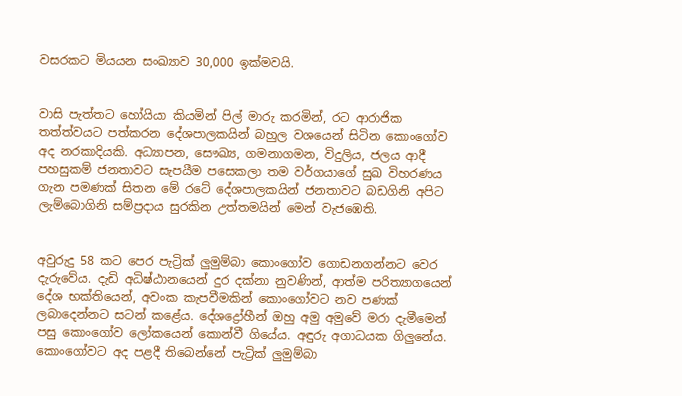වසරකට මියයන සංඛ්‍යාව 30,000 ඉක්මවයි.


වාසි පැත්තට හෝයියා කියමින් පිල් මාරු කරමින්, රට ආරාජික තත්ත්වයට පත්කරන දේශපාලකයින් බහුල වශයෙන් සිටින කොංගෝව අද නරකාදියකි. අධ්‍යාපන, සෞඛ්‍ය, ගමනාගමන, විදුලිය, ජලය ආදී පහසුකම් ජනතාවට සැපයීම පසෙකලා තම වර්ගයාගේ සුඛ විහරණය ගැන පමණක් සිතන මේ රටේ දේශපාලකයින් ජනතාවට බඩගිනි අපිට ලැම්බොගිනි සම්ප්‍රදාය සුරකින උත්තමයින් මෙන් වැජඹෙති.


අවුරුදු 58 කට පෙර පැට්‍රික් ලුමුම්බා කොංගෝව ගොඩනගන්නට වෙර දැරුවේය. දැඩි අධිෂ්ඨානයෙන් දුර දක්නා නුවණින්, ආත්ම පරිත්‍යාගයෙන් දේශ භක්තියෙන්, අවංක කැපවීමකින් කොංගෝවට නව පණක් ලබාදෙන්නට සටන් කළේය. දේශද්‍රෝහීන් ඔහු අමු අමුවේ මරා දැමීමෙන් පසු කොංගෝව ලෝකයෙන් කොන්වී ගියේය. අඳුරු අගාධයක ගිලුනේය. කොංගෝවට අද පළදී තිබෙන්නේ පැට්‍රික් ලුමුම්බා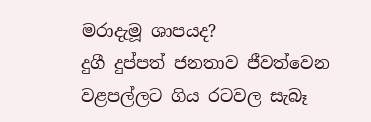මරාදැමූ ශාපයද?
දුගී දුප්පත් ජනතාව ජීවත්වෙන වළපල්ලට ගිය රටවල සැබෑ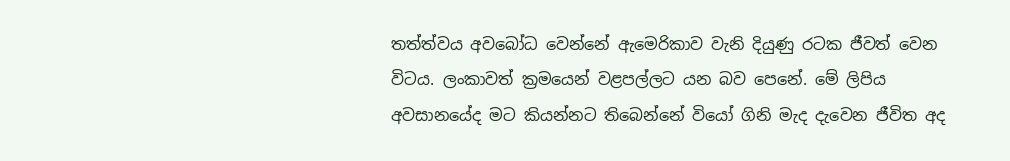තත්ත්වය අවබෝධ වෙන්නේ ඇමෙරිකාව වැනි දියුණු රටක ජීවත් වෙන විටය. ලංකාවත් ක්‍රමයෙන් වළපල්ලට යන බව පෙනේ. මේ ලිපිය අවසානයේද මට කියන්නට තිබෙන්නේ වියෝ ගිනි මැද දැවෙන ජීවිත අද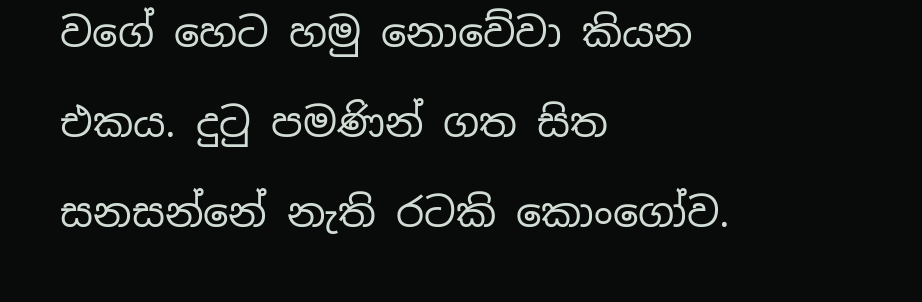වගේ හෙට හමු නොවේවා කියන එකය. දුටු පමණින් ගත සිත සනසන්නේ නැති රටකි කොංගෝව.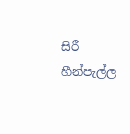සිරී හීන්පැල්ල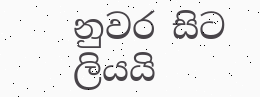නුවර සිට ලියයි